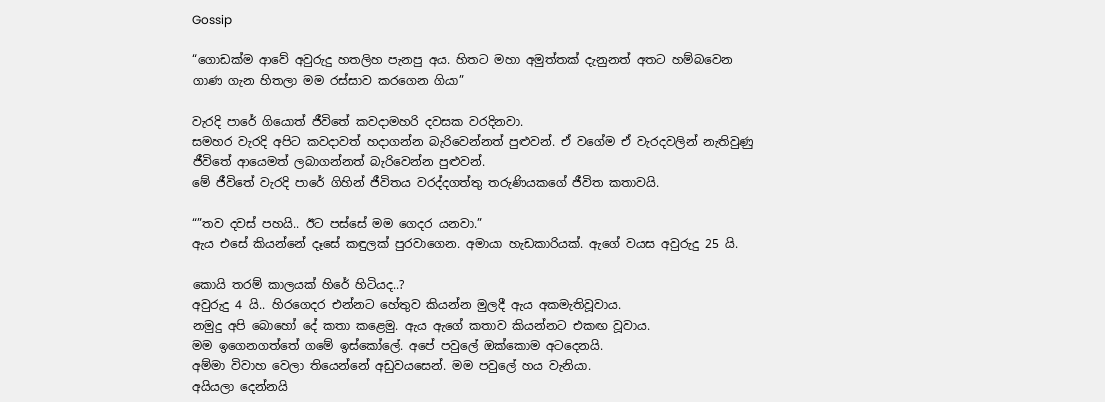Gossip

“ගොඩක්ම ආවේ අවුරුදු හතලිහ පැනපු අය. හිතට මහා අමුත්තක් දැනුනත් අතට හම්බවෙන ගාණ ගැන හිතලා මම රස්සාව කරගෙන ගියා”

වැරදි පාරේ ගියොත් ජීවිතේ කවදාමහරි දවසක වරදිනවා.
සමහර වැරදි අපිට කවදාවත් හදාගන්න බැරිවෙන්නත් පුළුවන්. ඒ වගේම ඒ වැරදවලින් නැතිවුණු ජීවිතේ ආයෙමත් ලබාගන්නත් බැරිවෙන්න පුළුවන්.
මේ ජීවිතේ වැරදි පාරේ ගිහින් ජීවිතය වරද්දගත්තු තරුණියකගේ ජීවිත කතාවයි.

“”තව දවස් පහයි.. ඊට පස්සේ මම ගෙදර යනවා.”
ඇය එසේ කියන්නේ දෑසේ කඳුලක් පුරවාගෙන. අමායා හැඩකාරියක්. ඇගේ වයස අවුරුදු 25 යි.

කොයි තරම් කාලයක් හිරේ හිටියද..?
අවුරුදු 4 යි.. හිරගෙදර එන්නට හේතුව කියන්න මුලදී ඇය අකමැතිවූවාය.
නමුදු අපි බොහෝ දේ කතා කළෙමු. ඇය ඇගේ කතාව කියන්නට එකඟ වූවාය.
මම ඉගෙනගත්තේ ගමේ ඉස්කෝලේ. අපේ පවුලේ ඔක්කොම අටදෙනයි.
අම්මා විවාහ වෙලා තියෙන්නේ අඩුවයසෙන්. මම පවුලේ හය වැනියා.
අයියලා දෙන්නයි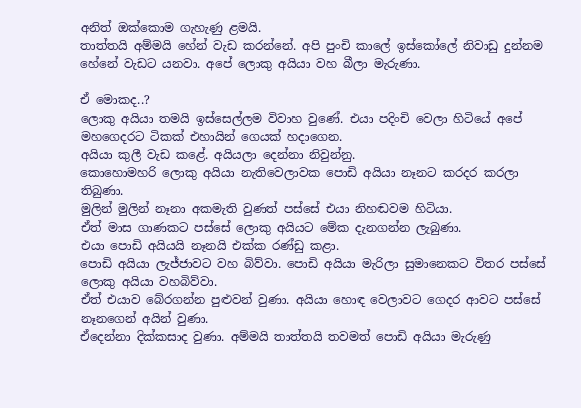අනිත් ඔක්කොම ගැහැණු ළමයි.
තාත්තයි අම්මයි හේන් වැඩ කරන්නේ. අපි පුංචි කාලේ ඉස්කෝලේ නිවාඩු දුන්නම හේනේ වැඩට යනවා. අපේ ලොකු අයියා වහ බීලා මැරුණා.

ඒ මොකද..?
ලොකු අයියා තමයි ඉස්සෙල්ලම විවාහ වුණේ. එයා පදිංචි වෙලා හිටියේ අපේ මහගෙදරට ටිකක් එහායින් ගෙයක් හදාගෙන.
අයියා කුලී වැඩ කළේ. අයියලා දෙන්නා නිවුන්නු.
කොහොමහරි ලොකු අයියා නැතිවෙලාවක පොඩි අයියා නෑනට කරදර කරලා තිබුණා.
මුලින් මුලින් නෑනා අකමැති වුණත් පස්සේ එයා නිහඬවම හිටියා.
ඒත් මාස ගාණකට පස්සේ ලොකු අයියට මේක දැනගන්න ලැබුණා.
එයා පොඩි අයියයි නෑනයි එක්ක රණ්ඩු කළා.
පොඩි අයියා ලැජ්ජාවට වහ බිව්වා. පොඩි අයියා මැරිලා සුමානෙකට විතර පස්සේ ලොකු අයියා වහබිව්වා.
ඒත් එයාව බේරගන්න පුළුවන් වුණා. අයියා හොඳ වෙලාවට ගෙදර ආවට පස්සේ නෑනගෙන් අයින් වුණා.
ඒදෙන්නා දික්කසාද වුණා. අම්මයි තාත්තයි තවමත් පොඩි අයියා මැරුණු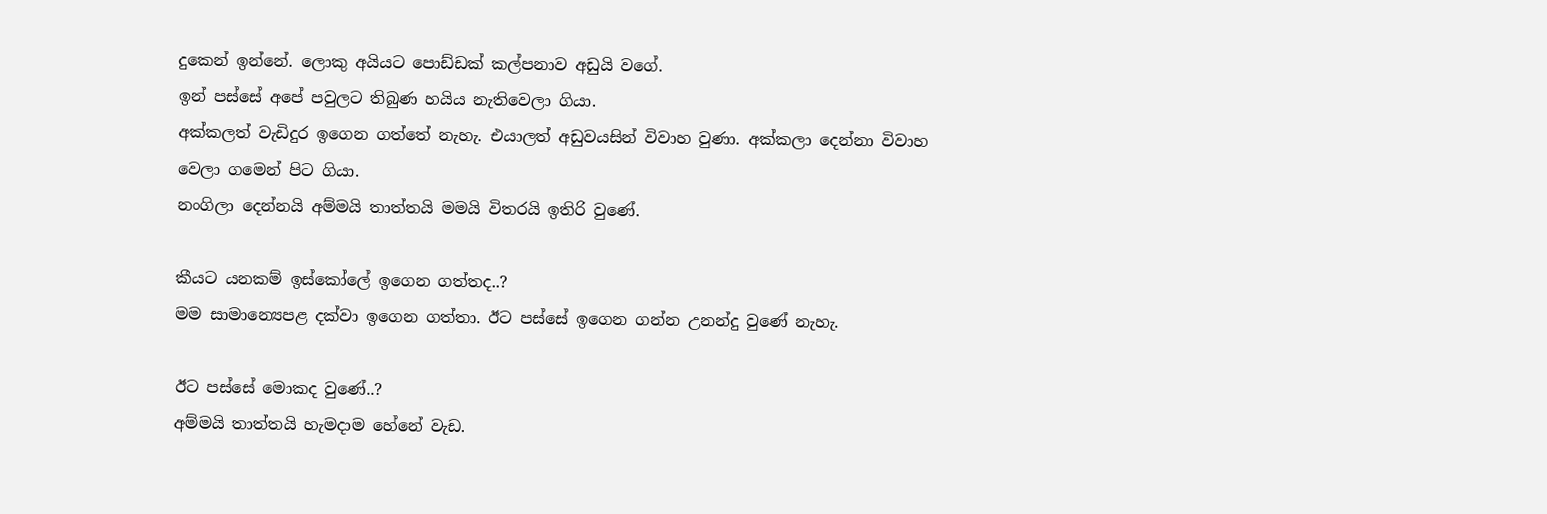දුකෙන් ඉන්නේ. ලොකු අයියට පොඩ්ඩක් කල්පනාව අඩුයි වගේ.
ඉන් පස්සේ අපේ පවුලට තිබුණ හයිය නැතිවෙලා ගියා.
අක්කලත් වැඩිදුර ඉගෙන ගත්තේ නැහැ. එයාලත් අඩුවයසින් විවාහ වුණා. අක්කලා දෙන්නා විවාහ වෙලා ගමෙන් පිට ගියා.
නංගිලා දෙන්නයි අම්මයි තාත්තයි මමයි විතරයි ඉතිරි වුණේ.

කීයට යනකම් ඉස්කෝලේ ඉගෙන ගත්තද..?
මම සාමාන්‍යෙපළ දක්වා ඉගෙන ගත්තා. ඊට පස්සේ ඉගෙන ගන්න උනන්දු වුණේ නැහැ.

ඊට පස්සේ මොකද වුණේ..?
අම්මයි තාත්තයි හැමදාම හේනේ වැඩ.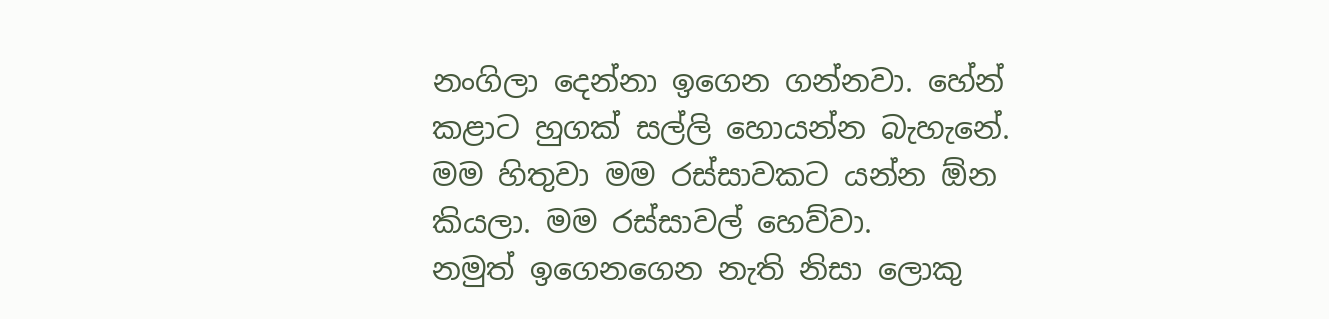නංගිලා දෙන්නා ඉගෙන ගන්නවා. හේන් කළාට හුගක් සල්ලි හොයන්න බැහැනේ.
මම හිතුවා මම රස්සාවකට යන්න ඕන කියලා. මම රස්සාවල් හෙව්වා.
නමුත් ඉගෙනගෙන නැති නිසා ලොකු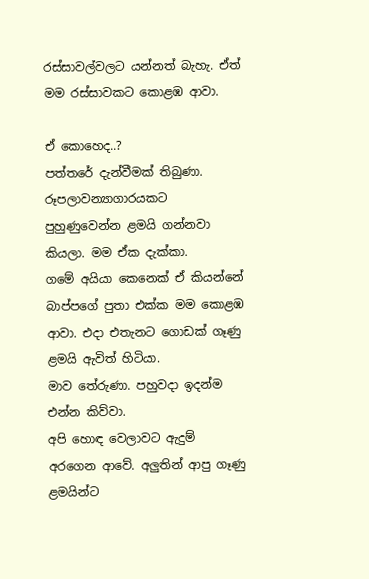රස්සාවල්වලට යන්නත් බැහැ. ඒත් මම රස්සාවකට කොළඹ ආවා.

ඒ කොහෙද..?
පත්තරේ දැන්වීමක් තිබුණා. රූපලාවන්‍යාගාරයකට පුහුණුවෙන්න ළමයි ගන්නවා කියලා. මම ඒක දැක්කා.
ගමේ අයියා කෙනෙක් ඒ කියන්නේ බාප්පගේ පුතා එක්ක මම කොළඹ ආවා. එදා එතැනට ගොඩක් ගෑණු ළමයි ඇවිත් හිටියා.
මාව තේරුණා. පහුවදා ඉදන්ම එන්න කිව්වා.
අපි හොඳ වෙලාවට ඇදුම් අරගෙන ආවේ. අලුතින් ආපු ගෑණු ළමයින්ට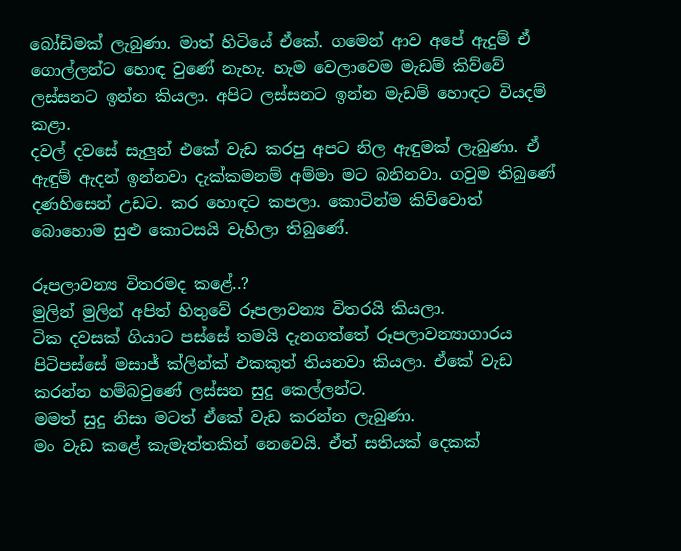බෝඩිමක් ලැබුණා. මාත් හිටියේ ඒකේ. ගමෙන් ආව අපේ ඇදුම් ඒ ගොල්ලන්ට හොඳ වුණේ නැහැ. හැම වෙලාවෙම මැඩම් කිව්වේ ලස්සනට ඉන්න කියලා. අපිට ලස්සනට ඉන්න මැඩම් හොඳට වියදම් කළා.
දවල් දවසේ සැලුන් එකේ වැඩ කරපු අපට නිල ඇඳුමක් ලැබුණා. ඒ ඇඳුම් ඇදන් ඉන්නවා දැක්කමනම් අම්මා මට බනිනවා. ගවුම තිබුණේ දණහිසෙන් උඩට. කර හොඳට කපලා. කොටින්ම කිව්වොත් බොහොම සුළු කොටසයි වැහිලා තිබුණේ.

රූපලාවන්‍ය විතරමද කළේ..?
මුලින් මුලින් අපිත් හිතුවේ රූපලාවන්‍ය විතරයි කියලා.
ටික දවසක් ගියාට පස්සේ තමයි දැනගත්තේ රූපලාවන්‍යාගාරය පිටිපස්සේ මසාජ් ක්ලින්ක් එකකුත් තියනවා කියලා. ඒකේ වැඩ කරන්න හම්බවුණේ ලස්සන සුදු කෙල්ලන්ට.
මමත් සුදු නිසා මටත් ඒකේ වැඩ කරන්න ලැබුණා.
මං වැඩ කළේ කැමැත්තකින් නෙවෙයි. ඒත් සතියක් දෙකක්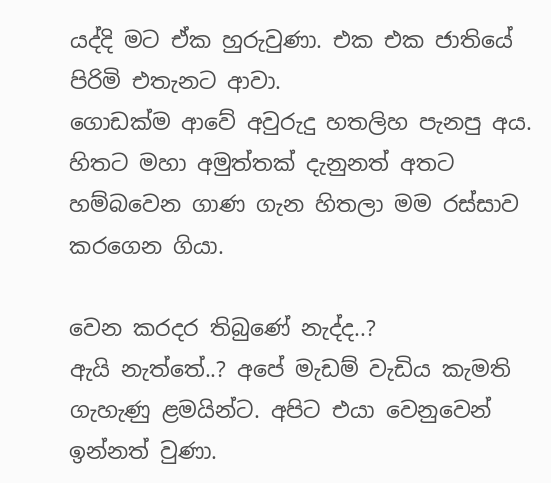යද්දි මට ඒක හුරුවුණා. එක එක ජාතියේ පිරිමි එතැනට ආවා.
ගොඩක්ම ආවේ අවුරුදු හතලිහ පැනපු අය. හිතට මහා අමුත්තක් දැනුනත් අතට හම්බවෙන ගාණ ගැන හිතලා මම රස්සාව කරගෙන ගියා.

වෙන කරදර තිබුණේ නැද්ද..?
ඇයි නැත්තේ..? අපේ මැඩම් වැඩිය කැමති ගැහැණු ළමයින්ට. අපිට එයා වෙනුවෙන් ඉන්නත් වුණා.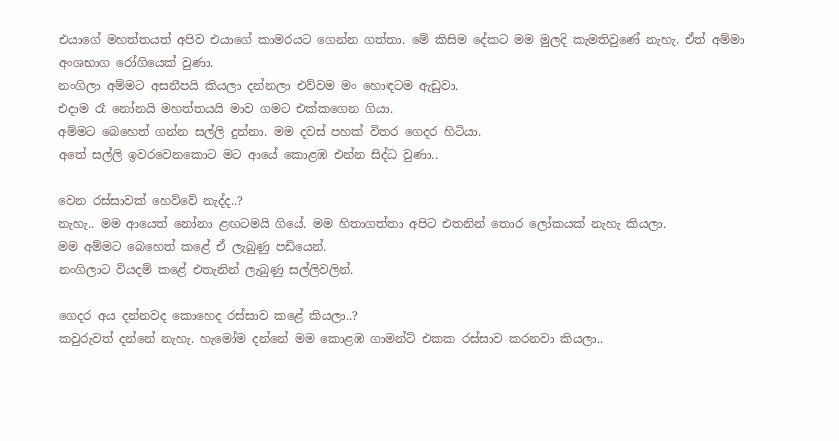එයාගේ මහත්තයත් අපිව එයාගේ කාමරයට ගෙන්න ගත්තා. මේ කිසිම දේකට මම මුලදි කැමතිවුණේ නැහැ. ඒත් අම්මා අංශභාග රෝගියෙක් වුණා.
නංගිලා අම්මට අසනීපයි කියලා දන්නලා එව්වම මං හොඳටම ඇඩුවා.
එදාම රෑ නෝනයි මහත්තයයි මාව ගමට එක්කගෙන ගියා.
අම්මට බෙහෙත් ගන්න සල්ලි දුන්නා. මම දවස් පහක් විතර ගෙදර හිටියා.
අතේ සල්ලි ඉවරවෙනකොට මට ආයේ කොළඹ එන්න සිද්ධ වුණා..

වෙන රස්සාවක් හෙව්වේ නැද්ද..?
නැහැ.. මම ආයෙත් නෝනා ළඟටමයි ගියේ. මම හිතාගත්තා අපිට එතනින් තොර ලෝකයක් නැහැ කියලා.
මම අම්මට බෙහෙත් කළේ ඒ ලැබුණු පඩියෙන්.
නංගිලාට වියදම් කළේ එතැනින් ලැබුණු සල්ලිවලින්.

ගෙදර අය දන්නවද කොහෙද රස්සාව කළේ කියලා..?
කවුරුවත් දන්නේ නැහැ. හැමෝම දන්නේ මම කොළඹ ගාමන්ට් එකක රස්සාව කරනවා කියලා..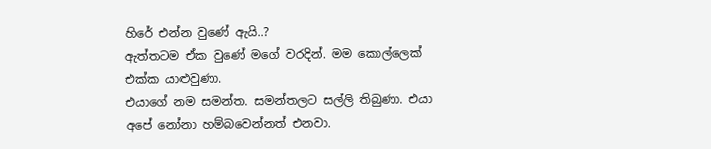හිරේ එන්න වුණේ ඇයි..?
ඇත්තටම ඒක වුණේ මගේ වරදින්. මම කොල්ලෙක් එක්ක යාළුවුණා.
එයාගේ නම සමන්ත. සමන්තලට සල්ලි තිබුණා. එයා අපේ නෝනා හම්බවෙන්නත් එනවා.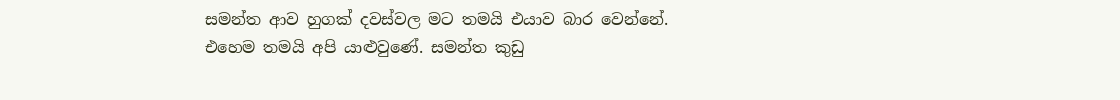සමන්ත ආව හුගක් දවස්වල මට තමයි එයාව බාර වෙන්නේ.
එහෙම තමයි අපි යාළුවුණේ. සමන්ත කුඩු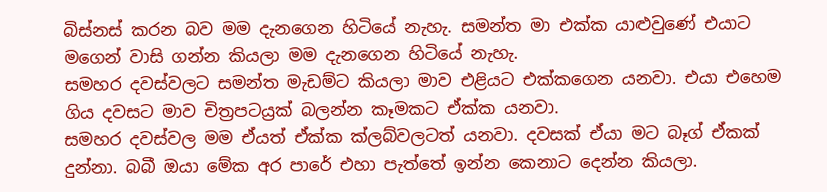බිස්නස් කරන බව මම දැනගෙන හිටියේ නැහැ. සමන්ත මා එක්ක යාළුවුණේ එයාට මගෙන් වාසි ගන්න කියලා මම දැනගෙන හිටියේ නැහැ.
සමහර දවස්වලට සමන්ත මැඩම්ට කියලා මාව එළියට එක්කගෙන යනවා. එයා එහෙම ගිය දවසට මාව චිත්‍රපටය්‍රක් බලන්න කෑමකට ඒක්ක යනවා.
සමහර දවස්වල මම ඒයත් ඒක්ක ක්ලබ්වලටත් යනවා. දවසක් ඒයා මට බෑග් ඒකක් දුන්නා. බබී ඔයා මේක අර පාරේ එහා පැත්තේ ඉන්න කෙනාට දෙන්න කියලා.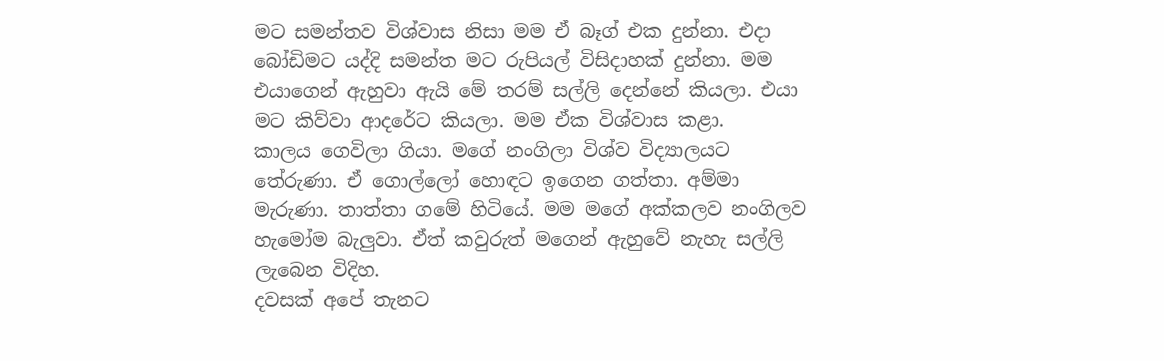මට සමන්තව විශ්වාස නිසා මම ඒ බෑග් එක දුන්නා. එදා බෝඩිමට යද්දි සමන්ත මට රුපියල් විසිදාහක් දුන්නා. මම එයාගෙන් ඇහුවා ඇයි මේ තරම් සල්ලි දෙන්නේ කියලා. එයා මට කිව්වා ආදරේට කියලා. මම ඒක විශ්වාස කළා.
කාලය ගෙවිලා ගියා. මගේ නංගිලා විශ්ව විද්‍යාලයට තේරුණා. ඒ ගොල්ලෝ හොඳට ඉගෙන ගත්තා. අම්මා මැරුණා. තාත්තා ගමේ හිටියේ. මම මගේ අක්කලව නංගිලව හැමෝම බැලුවා. ඒත් කවුරුත් මගෙන් ඇහුවේ නැහැ සල්ලි ලැබෙන විදිහ.
දවසක් අපේ තැනට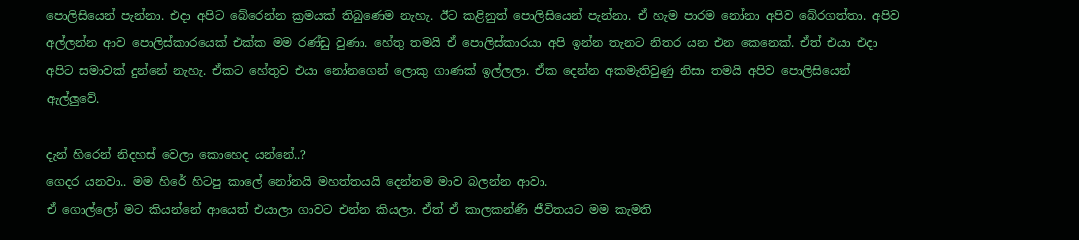පොලිසියෙන් පැන්නා. එදා අපිට බේරෙන්න ක්‍රමයක් තිබුණෙම නැහැ. ඊට කළිනුත් පොලිසියෙන් පැන්නා. ඒ හැම පාරම නෝනා අපිව බේරගත්තා. අපිව අල්ලන්න ආව පොලිස්කාරයෙක් එක්ක මම රණ්ඩු වුණා. හේතු තමයි ඒ පොලිස්කාරයා අපි ඉන්න තැනට නිතර යන එන කෙනෙක්. ඒත් එයා එදා අපිට සමාවක් දුන්නේ නැහැ. ඒකට හේතුව එයා නෝනගෙන් ලොකු ගාණක් ඉල්ලලා. ඒක දෙන්න අකමැතිවුණු නිසා තමයි අපිව පොලිසියෙන් ඇල්ලුවේ.

දැන් හිරෙන් නිදහස් වෙලා කොහෙද යන්නේ..?
ගෙදර යනවා.. මම හිරේ හිටපු කාලේ නෝනයි මහත්තයයි දෙන්නම මාව බලන්න ආවා.
ඒ ගොල්ලෝ මට කියන්නේ ආයෙත් එයාලා ගාවට එන්න කියලා. ඒත් ඒ කාලකන්ණි ජීවිතයට මම කැමති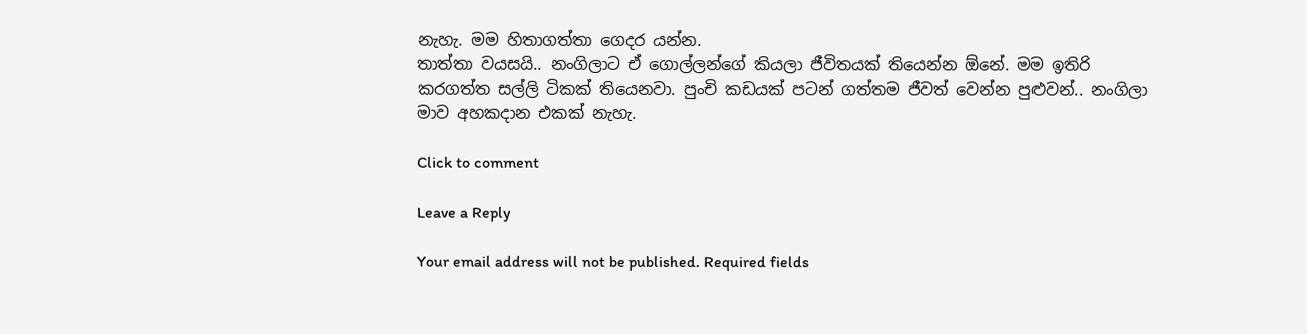නැහැ. මම හිතාගත්තා ගෙදර යන්න.
තාත්තා වයසයි.. නංගිලාට ඒ ගොල්ලන්ගේ කියලා ජීවිතයක් තියෙන්න ඕනේ. මම ඉතිරි කරගත්ත සල්ලි ටිකක් තියෙනවා. පුංචි කඩයක් පටන් ගත්තම ජීවත් වෙන්න පුළුවන්.. නංගිලා මාව අහකදාන එකක් නැහැ.

Click to comment

Leave a Reply

Your email address will not be published. Required fields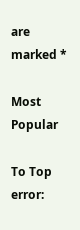are marked *

Most Popular

To Top
error: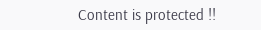Content is protected !!